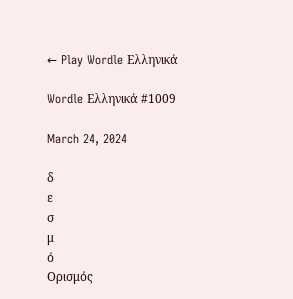← Play Wordle Ελληνικά

Wordle Ελληνικά #1009

March 24, 2024

δ
ε
σ
μ
ό
Ορισμός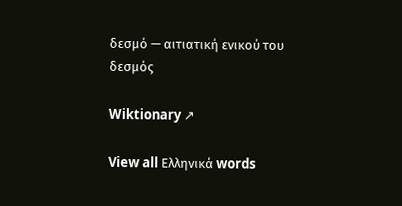δεσμό — αιτιατική ενικού του δεσμός

Wiktionary ↗

View all Ελληνικά words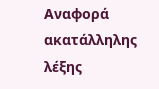Αναφορά ακατάλληλης λέξης